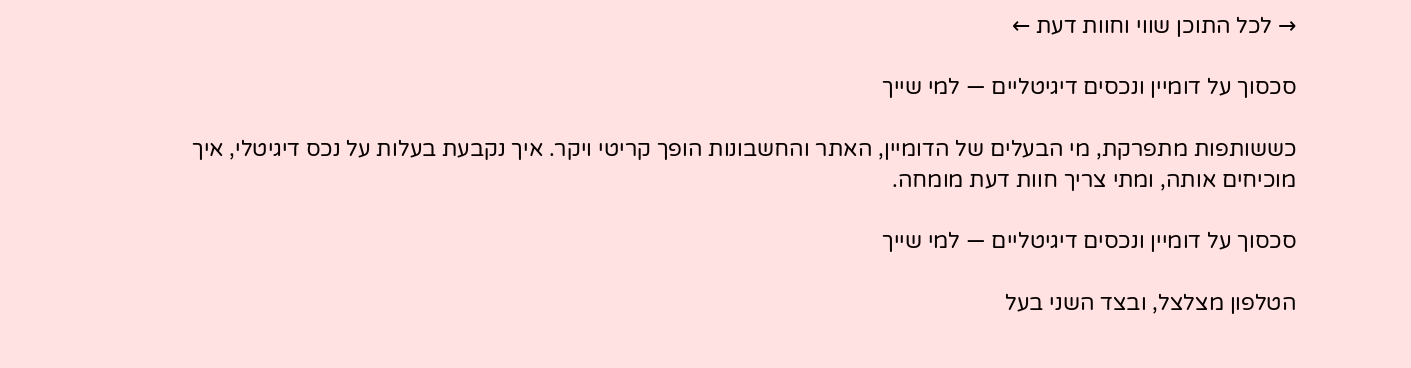→ לכל התוכן שווי וחוות דעת ←

סכסוך על דומיין ונכסים דיגיטליים — למי שייך

כששותפות מתפרקת, מי הבעלים של הדומיין, האתר והחשבונות הופך קריטי ויקר. איך נקבעת בעלות על נכס דיגיטלי, איך מוכיחים אותה, ומתי צריך חוות דעת מומחה.

סכסוך על דומיין ונכסים דיגיטליים — למי שייך

הטלפון מצלצל, ובצד השני בעל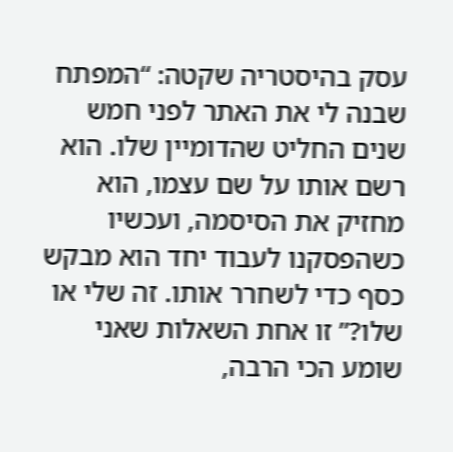עסק בהיסטריה שקטה: “המפתח שבנה לי את האתר לפני חמש שנים החליט שהדומיין שלו. הוא רשם אותו על שם עצמו, הוא מחזיק את הסיסמה, ועכשיו כשהפסקנו לעבוד יחד הוא מבקש כסף כדי לשחרר אותו. זה שלי או שלו?” זו אחת השאלות שאני שומע הכי הרבה,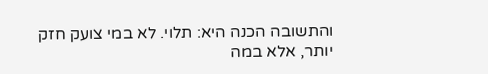והתשובה הכנה היא: תלוי. לא במי צועק חזק יותר, אלא במה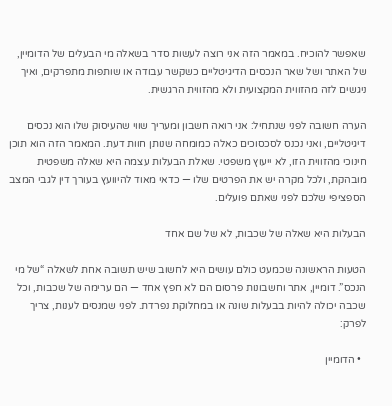שאפשר להוכיח. במאמר הזה אני רוצה לעשות סדר בשאלה מי הבעלים של הדומיין, של האתר ושל שאר הנכסים הדיגיטליים כשקשר עבודה או שותפות מתפרקים, ואיך ניגשים לזה מהזווית המקצועית ולא מהזווית הרגשית.

הערה חשובה לפני שנתחיל: אני רואה חשבון ומעריך שווי שהעיסוק שלו הוא נכסים דיגיטליים, ואני נכנס לסכסוכים כאלה כמומחה שנותן חוות דעת. המאמר הזה הוא תוכן חינוכי מהזווית הזו, לא ייעוץ משפטי. שאלת הבעלות עצמה היא שאלה משפטית מובהקת, ולכל מקרה יש את הפרטים שלו — כדאי מאוד להיוועץ בעורך דין לגבי המצב הספציפי שלכם לפני שאתם פועלים.

הבעלות היא שאלה של שכבות, לא של שם אחד

הטעות הראשונה שכמעט כולם עושים היא לחשוב שיש תשובה אחת לשאלה “של מי הנכס”. דומיין, אתר וחשבונות פרסום הם לא חפץ אחד — הם ערימה של שכבות, וכל שכבה יכולה להיות בבעלות שונה או במחלוקת נפרדת. לפני שמנסים לענות, צריך לפרק:

  • הדומיין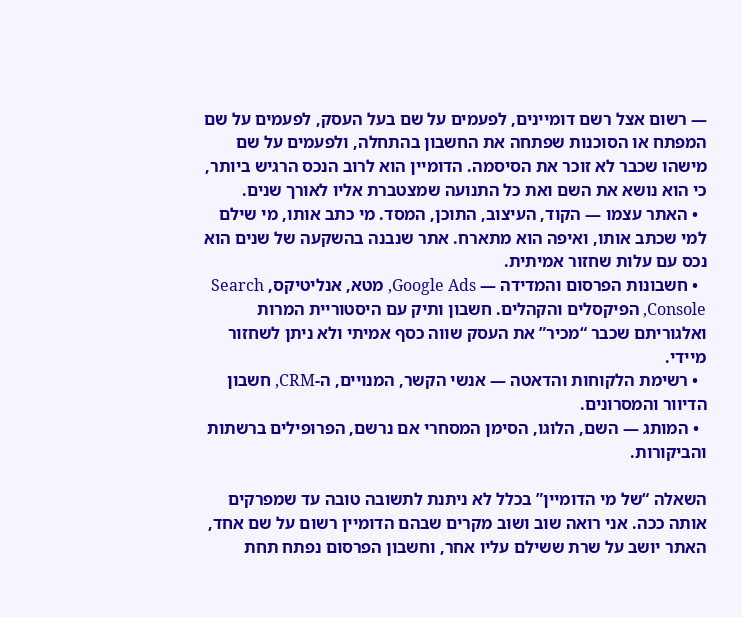— רשום אצל רשם דומיינים, לפעמים על שם בעל העסק, לפעמים על שם המפתח או הסוכנות שפתחה את החשבון בהתחלה, ולפעמים על שם מישהו שכבר לא זוכר את הסיסמה. הדומיין הוא לרוב הנכס הרגיש ביותר, כי הוא נושא את השם ואת כל התנועה שמצטברת אליו לאורך שנים.
  • האתר עצמו — הקוד, העיצוב, התוכן, המסד. מי כתב אותו, מי שילם למי שכתב אותו, ואיפה הוא מתארח. אתר שנבנה בהשקעה של שנים הוא נכס עם עלות שחזור אמיתית.
  • חשבונות הפרסום והמדידה — Google Ads, מטא, אנליטיקס, Search Console, הפיקסלים והקהלים. חשבון ותיק עם היסטוריית המרות ואלגוריתם שכבר “מכיר” את העסק שווה כסף אמיתי ולא ניתן לשחזור מיידי.
  • רשימת הלקוחות והדאטה — אנשי הקשר, המנויים, ה-CRM, חשבון הדיוור והמסרונים.
  • המותג — השם, הלוגו, הסימן המסחרי אם נרשם, הפרופילים ברשתות והביקורות.

השאלה “של מי הדומיין” בכלל לא ניתנת לתשובה טובה עד שמפרקים אותה ככה. אני רואה שוב ושוב מקרים שבהם הדומיין רשום על שם אחד, האתר יושב על שרת ששילם עליו אחר, וחשבון הפרסום נפתח תחת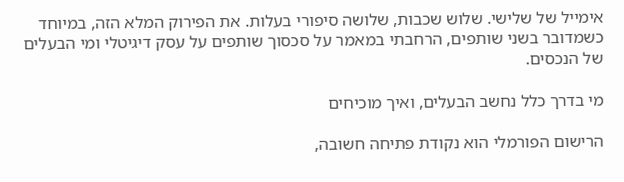אימייל של שלישי. שלוש שכבות, שלושה סיפורי בעלות. את הפירוק המלא הזה, במיוחד כשמדובר בשני שותפים, הרחבתי במאמר על סכסוך שותפים על עסק דיגיטלי ומי הבעלים של הנכסים.

מי בדרך כלל נחשב הבעלים, ואיך מוכיחים

הרישום הפורמלי הוא נקודת פתיחה חשובה,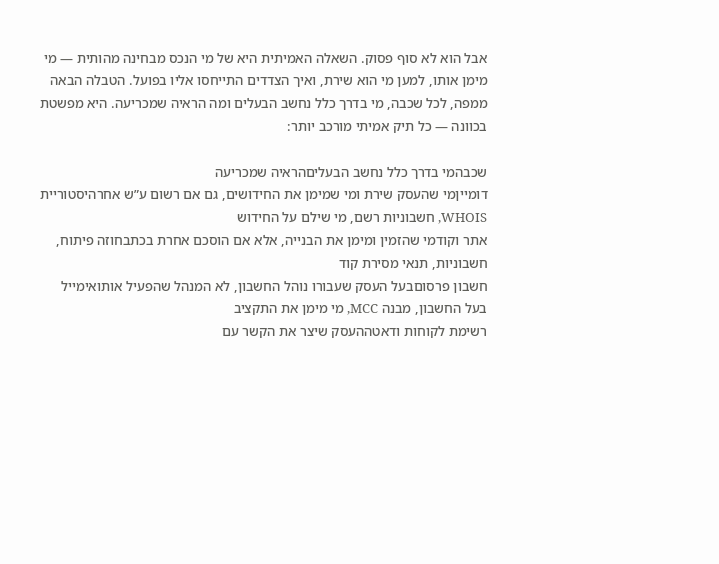אבל הוא לא סוף פסוק. השאלה האמיתית היא של מי הנכס מבחינה מהותית — מי מימן אותו, למען מי הוא שירת, ואיך הצדדים התייחסו אליו בפועל. הטבלה הבאה ממפה, לכל שכבה, מי בדרך כלל נחשב הבעלים ומה הראיה שמכריעה. היא מפשטת בכוונה — כל תיק אמיתי מורכב יותר:

שכבהמי בדרך כלל נחשב הבעליםהראיה שמכריעה
דומייןמי שהעסק שירת ומי שמימן את החידושים, גם אם רשום ע”ש אחרהיסטוריית WHOIS, חשבוניות רשם, מי שילם על החידוש
אתר וקודמי שהזמין ומימן את הבנייה, אלא אם הוסכם אחרת בכתבחוזה פיתוח, חשבוניות, תנאי מסירת קוד
חשבון פרסוםבעל העסק שעבורו נוהל החשבון, לא המנהל שהפעיל אותואימייל בעל החשבון, מבנה MCC, מי מימן את התקציב
רשימת לקוחות ודאטההעסק שיצר את הקשר עם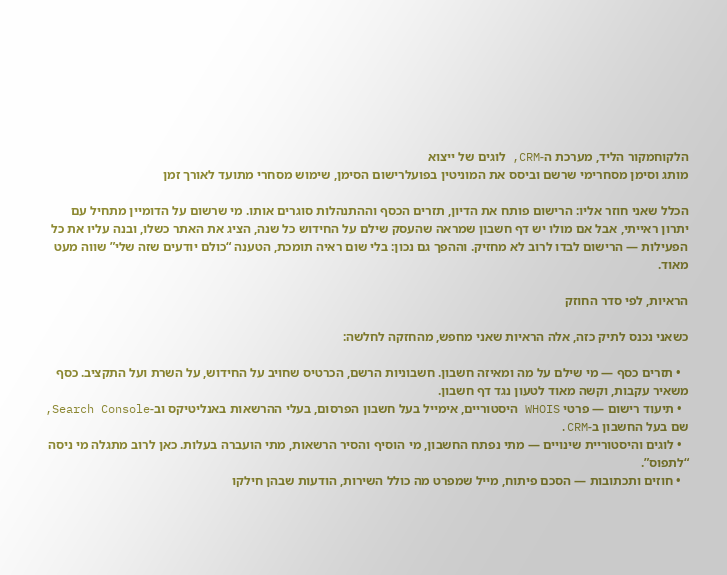הלקוחמקור הליד, מערכת ה-CRM, לוגים של ייצוא
מותג וסימן מסחרימי שרשם וביסס את המוניטין בפועלרישום הסימן, שימוש מסחרי מתועד לאורך זמן

הכלל שאני חוזר אליו: הרישום פותח את הדיון, תזרים הכסף וההתנהלות סוגרים אותו. מי שרשום על הדומיין מתחיל עם יתרון ראייתי, אבל אם מולו יש דף חשבון שמראה שהעסק שילם על החידוש כל שנה, הציג את האתר כשלו, ובנה עליו את כל הפעילות — הרישום לבדו לרוב לא מחזיק. וההפך גם נכון: בלי שום ראיה תומכת, הטענה “כולם יודעים שזה שלי” שווה מעט מאוד.

הראיות, לפי סדר החוזק

כשאני נכנס לתיק כזה, אלה הראיות שאני מחפש, מהחזקה לחלשה:

  • תזרים כסף — מי שילם על מה ומאיזה חשבון. חשבוניות הרשם, הכרטיס שחויב על החידוש, על השרת ועל התקציב. כסף משאיר עקבות, וקשה מאוד לטעון נגד דף חשבון.
  • תיעוד רישום — פרטי WHOIS היסטוריים, אימייל בעל חשבון הפרסום, בעלי ההרשאות באנליטיקס וב-Search Console, שם בעל החשבון ב-CRM.
  • לוגים והיסטוריית שינויים — מתי נפתח החשבון, מי הוסיף והסיר הרשאות, מתי הועברה בעלות. כאן לרוב מתגלה מי ניסה “לתפוס”.
  • חוזים ותכתובות — הסכם פיתוח, מייל שמפרט מה כולל השירות, הודעות שבהן חילקו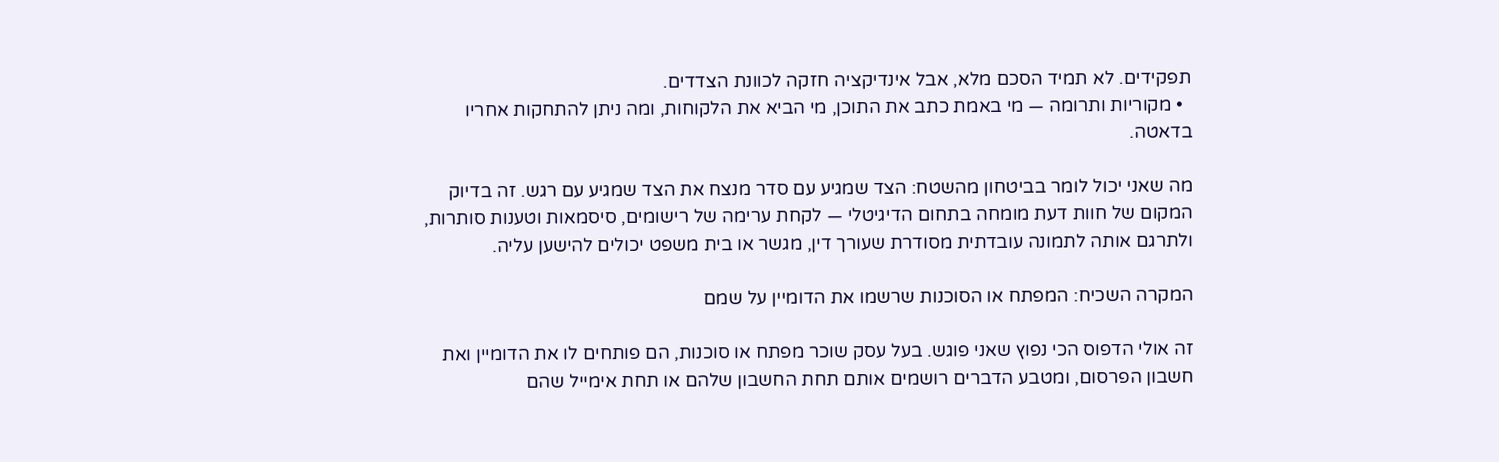תפקידים. לא תמיד הסכם מלא, אבל אינדיקציה חזקה לכוונת הצדדים.
  • מקוריות ותרומה — מי באמת כתב את התוכן, מי הביא את הלקוחות, ומה ניתן להתחקות אחריו בדאטה.

מה שאני יכול לומר בביטחון מהשטח: הצד שמגיע עם סדר מנצח את הצד שמגיע עם רגש. זה בדיוק המקום של חוות דעת מומחה בתחום הדיגיטלי — לקחת ערימה של רישומים, סיסמאות וטענות סותרות, ולתרגם אותה לתמונה עובדתית מסודרת שעורך דין, מגשר או בית משפט יכולים להישען עליה.

המקרה השכיח: המפתח או הסוכנות שרשמו את הדומיין על שמם

זה אולי הדפוס הכי נפוץ שאני פוגש. בעל עסק שוכר מפתח או סוכנות, הם פותחים לו את הדומיין ואת חשבון הפרסום, ומטבע הדברים רושמים אותם תחת החשבון שלהם או תחת אימייל שהם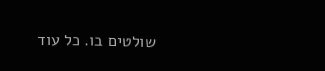שולטים בו. כל עוד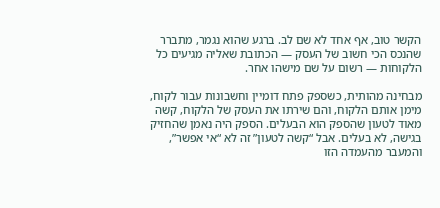הקשר טוב, אף אחד לא שם לב. ברגע שהוא נגמר, מתברר שהנכס הכי חשוב של העסק — הכתובת שאליה מגיעים כל הלקוחות — רשום על שם מישהו אחר.

מבחינה מהותית, כשספק פתח דומיין וחשבונות עבור לקוח, מימן אותם הלקוח, והם שירתו את העסק של הלקוח, קשה מאוד לטעון שהספק הוא הבעלים. הספק היה נאמן שהחזיק בגישה, לא בעלים. אבל “קשה לטעון” זה לא “אי אפשר”, והמעבר מהעמדה הזו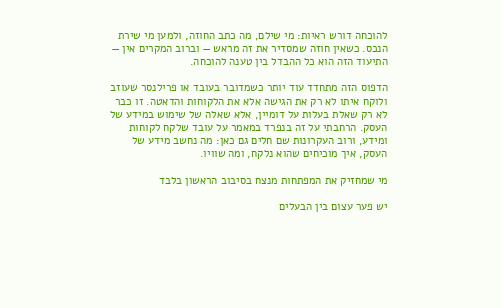להוכחה דורש ראיות: מי שילם, מה כתב החוזה, ולמען מי שירת הנכס. כשאין חוזה שמסדיר את זה מראש — וברוב המקרים אין — התיעוד הזה הוא כל ההבדל בין טענה להוכחה.

הדפוס הזה מתחדד עוד יותר כשמדובר בעובד או פרילנסר שעוזב ולוקח איתו לא רק את הגישה אלא את הלקוחות והדאטה. זו כבר לא רק שאלת בעלות על דומיין, אלא שאלה של שימוש במידע של העסק. הרחבתי על זה בנפרד במאמר על עובד שלקח לקוחות ומידע, ורוב העקרונות שם חלים גם כאן: מה נחשב מידע של העסק, איך מוכיחים שהוא נלקח, ומה שוויו.

מי שמחזיק את המפתחות מנצח בסיבוב הראשון בלבד

יש פער עצום בין הבעלים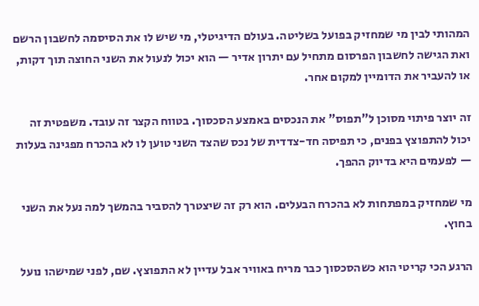המהותי לבין מי שמחזיק בפועל בשליטה. בעולם הדיגיטלי, מי שיש לו את הסיסמה לחשבון הרשם ואת הגישה לחשבון הפרסום מתחיל עם יתרון אדיר — הוא יכול לנעול את השני החוצה תוך דקות, או להעביר את הדומיין למקום אחר.

זה יוצר פיתוי מסוכן ל”תפוס” את הנכסים באמצע הסכסוך. בטווח הקצר זה עובד. משפטית זה יכול להתפוצץ בפנים, כי תפיסה חד-צדדית של נכס שהצד השני טוען לו לא בהכרח מפגינה בעלות — לפעמים היא בדיוק ההפך.

מי שמחזיק במפתחות לא בהכרח הבעלים. הוא רק זה שיצטרך להסביר בהמשך למה נעל את השני בחוץ.

הרגע הכי קריטי הוא כשהסכסוך כבר מריח באוויר אבל עדיין לא התפוצץ. שם, לפני שמישהו נועל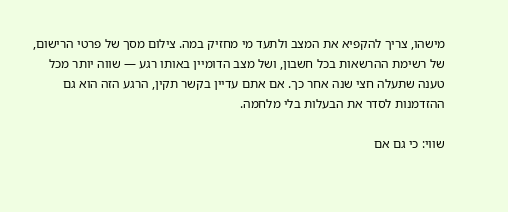מישהו, צריך להקפיא את המצב ולתעד מי מחזיק במה. צילום מסך של פרטי הרישום, של רשימת ההרשאות בכל חשבון, ושל מצב הדומיין באותו רגע — שווה יותר מכל טענה שתעלה חצי שנה אחר כך. אם אתם עדיין בקשר תקין, הרגע הזה הוא גם ההזדמנות לסדר את הבעלות בלי מלחמה.

שווי: כי גם אם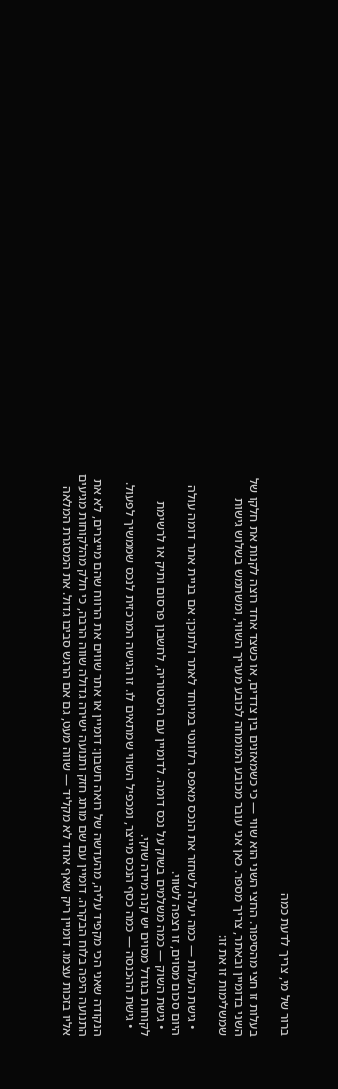ברור של מי, צריך לדעת כמה

בעלות זו חצי מהסיפור. החצי השני הוא שווי — כי כשמאזנים בין צדדים, או כשצד אחד רוצה לקנות את חלקו של השני בדומיין ובאתר, צריך מספר. כאן אני עובר מכובע המומחה לכובע מעריך השווי, ומשתמש בשלוש גישות שמשלימות זו את זו:

  • גישת העלות — כמה יעלה לשחזר את הנכס מאפס. רלוונטי במיוחד לאתר ולתוכן: אם בניית אתר דומה עולה היום סכום מסוים, זו רצפה לשווי.
  • גישת השוק — כמה משלמים בשוק על נכס דומה. לדומיין עם היסטוריה, לחשבון פרסום ותיק או לרשימת לקוחות בגודל מסוים יש קנה מידה שוקי.
  • גישת ההכנסה — כמה כסף הנכס מייצר, ומכפיל השווי שמתאים לו. זו הגישה המרכזית לנכס שממשיך לפעול.

הנקודה שאני הכי מקפיד עליה, מהעדשה של רואה חשבון: דומיין או אתר שווים את הרווח שהם מייצרים, לא את התנועה היפה בלוח הבקרה. דומיין עם שם מותג חזק ותנועה ישירה גדולה שווה הרבה, כי חלק מהלקוחות מגיעים אליו בזכות עצמו. דומיין ריק שאף אחד לא מקליד — שווה מעט, גם אם הרגש סביבו גדול. את המסגרת המלאה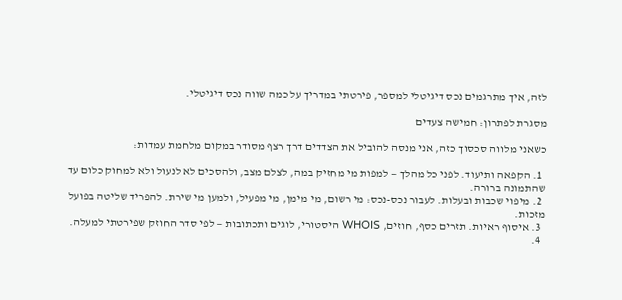לזה, איך מתרגמים נכס דיגיטלי למספר, פירטתי במדריך על כמה שווה נכס דיגיטלי.

מסגרת לפתרון: חמישה צעדים

כשאני מלווה סכסוך כזה, אני מנסה להוביל את הצדדים דרך רצף מסודר במקום מלחמת עמדות:

  1. הקפאה ותיעוד. לפני כל מהלך — למפות מי מחזיק במה, לצלם מצב, ולהסכים לא לנעול ולא למחוק כלום עד שהתמונה ברורה.
  2. מיפוי שכבות ובעלות. לעבור נכס-נכס: מי רשום, מי מימן, מי מפעיל, ולמען מי שירת. להפריד שליטה בפועל מזכות.
  3. איסוף ראיות. תזרים כסף, חוזים, WHOIS היסטורי, לוגים ותכתובות — לפי סדר החוזק שפירטתי למעלה.
  4.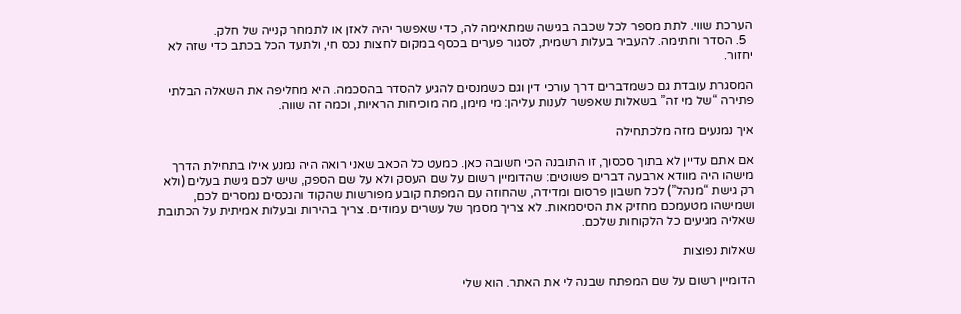הערכת שווי. לתת מספר לכל שכבה בגישה שמתאימה לה, כדי שאפשר יהיה לאזן או לתמחר קנייה של חלק.
  5. הסדר וחתימה. להעביר בעלות רשמית, לסגור פערים בכסף במקום לחצות נכס חי, ולתעד הכל בכתב כדי שזה לא יחזור.

המסגרת עובדת גם כשמדברים דרך עורכי דין וגם כשמנסים להגיע להסדר בהסכמה. היא מחליפה את השאלה הבלתי פתירה “של מי זה” בשאלות שאפשר לענות עליהן: מי מימן, מה מוכיחות הראיות, וכמה זה שווה.

איך נמנעים מזה מלכתחילה

אם אתם עדיין לא בתוך סכסוך, זו התובנה הכי חשובה כאן. כמעט כל הכאב שאני רואה היה נמנע אילו בתחילת הדרך מישהו היה מוודא ארבעה דברים פשוטים: שהדומיין רשום על שם העסק ולא על שם הספק, שיש לכם גישת בעלים (ולא רק גישת “מנהל”) לכל חשבון פרסום ומדידה, שהחוזה עם המפתח קובע מפורשות שהקוד והנכסים נמסרים לכם, ושמישהו מטעמכם מחזיק את הסיסמאות. לא צריך מסמך של עשרים עמודים. צריך בהירות ובעלות אמיתית על הכתובת שאליה מגיעים כל הלקוחות שלכם.

שאלות נפוצות

הדומיין רשום על שם המפתח שבנה לי את האתר. הוא שלי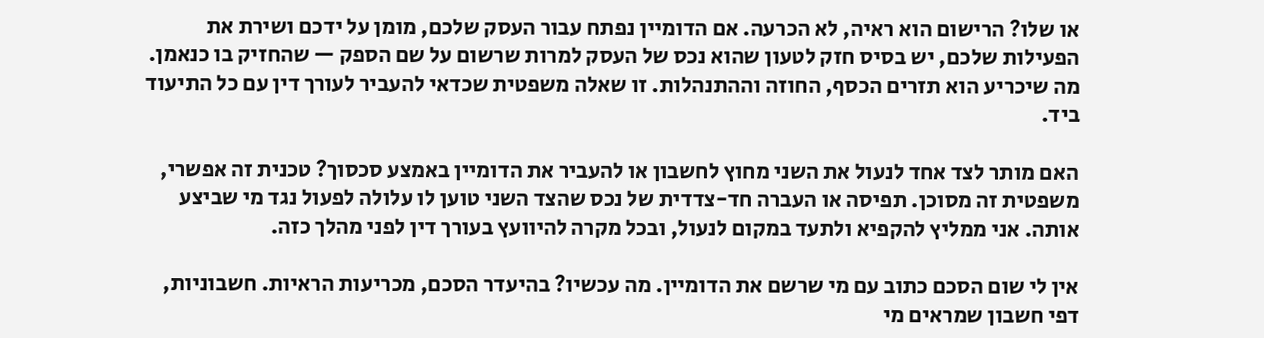או שלו? הרישום הוא ראיה, לא הכרעה. אם הדומיין נפתח עבור העסק שלכם, מומן על ידכם ושירת את הפעילות שלכם, יש בסיס חזק לטעון שהוא נכס של העסק למרות שרשום על שם הספק — שהחזיק בו כנאמן. מה שיכריע הוא תזרים הכסף, החוזה וההתנהלות. זו שאלה משפטית שכדאי להעביר לעורך דין עם כל התיעוד ביד.

האם מותר לצד אחד לנעול את השני מחוץ לחשבון או להעביר את הדומיין באמצע סכסוך? טכנית זה אפשרי, משפטית זה מסוכן. תפיסה או העברה חד-צדדית של נכס שהצד השני טוען לו עלולה לפעול נגד מי שביצע אותה. אני ממליץ להקפיא ולתעד במקום לנעול, ובכל מקרה להיוועץ בעורך דין לפני מהלך כזה.

אין לי שום הסכם כתוב עם מי שרשם את הדומיין. מה עכשיו? בהיעדר הסכם, מכריעות הראיות. חשבוניות, דפי חשבון שמראים מי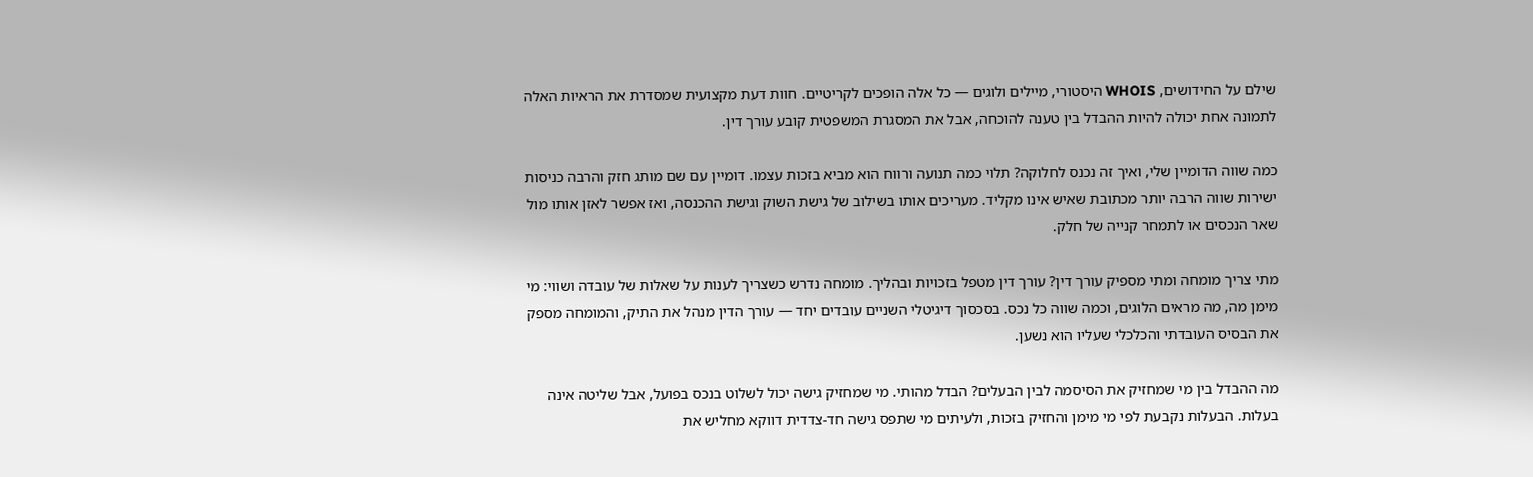שילם על החידושים, WHOIS היסטורי, מיילים ולוגים — כל אלה הופכים לקריטיים. חוות דעת מקצועית שמסדרת את הראיות האלה לתמונה אחת יכולה להיות ההבדל בין טענה להוכחה, אבל את המסגרת המשפטית קובע עורך דין.

כמה שווה הדומיין שלי, ואיך זה נכנס לחלוקה? תלוי כמה תנועה ורווח הוא מביא בזכות עצמו. דומיין עם שם מותג חזק והרבה כניסות ישירות שווה הרבה יותר מכתובת שאיש אינו מקליד. מעריכים אותו בשילוב של גישת השוק וגישת ההכנסה, ואז אפשר לאזן אותו מול שאר הנכסים או לתמחר קנייה של חלק.

מתי צריך מומחה ומתי מספיק עורך דין? עורך דין מטפל בזכויות ובהליך. מומחה נדרש כשצריך לענות על שאלות של עובדה ושווי: מי מימן מה, מה מראים הלוגים, וכמה שווה כל נכס. בסכסוך דיגיטלי השניים עובדים יחד — עורך הדין מנהל את התיק, והמומחה מספק את הבסיס העובדתי והכלכלי שעליו הוא נשען.

מה ההבדל בין מי שמחזיק את הסיסמה לבין הבעלים? הבדל מהותי. מי שמחזיק גישה יכול לשלוט בנכס בפועל, אבל שליטה אינה בעלות. הבעלות נקבעת לפי מי מימן והחזיק בזכות, ולעיתים מי שתפס גישה חד-צדדית דווקא מחליש את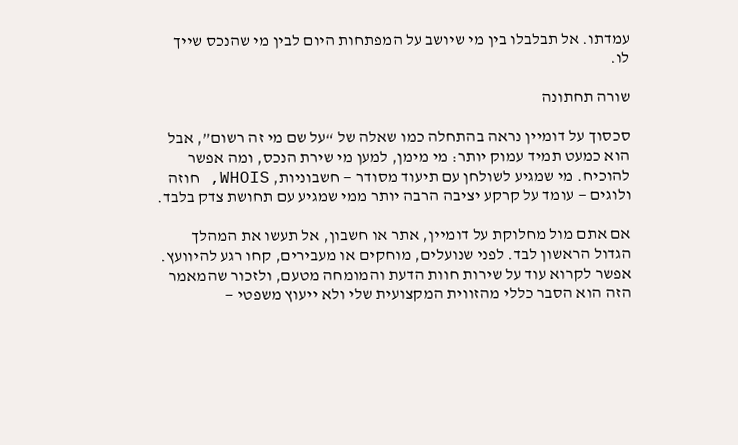עמדתו. אל תבלבלו בין מי שיושב על המפתחות היום לבין מי שהנכס שייך לו.

שורה תחתונה

סכסוך על דומיין נראה בהתחלה כמו שאלה של “על שם מי זה רשום”, אבל הוא כמעט תמיד עמוק יותר: מי מימן, למען מי שירת הנכס, ומה אפשר להוכיח. מי שמגיע לשולחן עם תיעוד מסודר — חשבוניות, WHOIS, חוזה ולוגים — עומד על קרקע יציבה הרבה יותר ממי שמגיע עם תחושת צדק בלבד.

אם אתם מול מחלוקת על דומיין, אתר או חשבון, אל תעשו את המהלך הגדול הראשון לבד. לפני שנועלים, מוחקים או מעבירים, קחו רגע להיוועץ. אפשר לקרוא עוד על שירות חוות הדעת והמומחה מטעם, ולזכור שהמאמר הזה הוא הסבר כללי מהזווית המקצועית שלי ולא ייעוץ משפטי —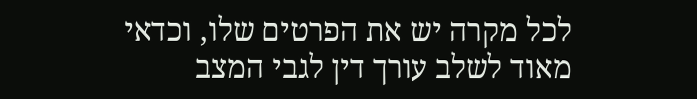לכל מקרה יש את הפרטים שלו, וכדאי מאוד לשלב עורך דין לגבי המצב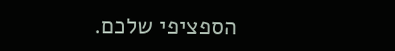הספציפי שלכם.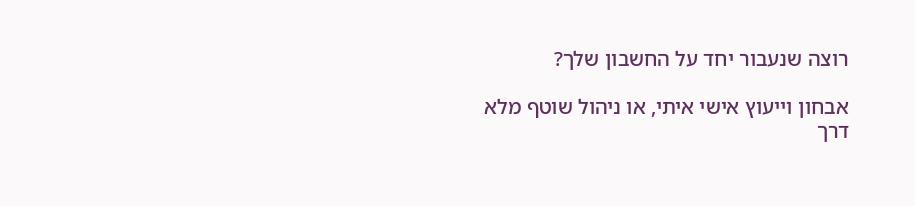רוצה שנעבור יחד על החשבון שלך?

אבחון וייעוץ אישי איתי, או ניהול שוטף מלא דרך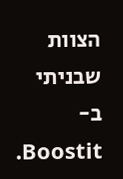הצוות שבניתי ב-Boostit.